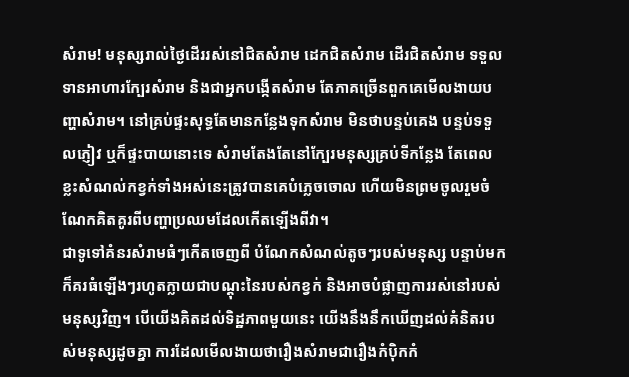សំរាម! មនុស្សរាល់ថ្ងៃដើររស់នៅជិតសំរាម ដេកជិតសំរាម ដើរជិតសំរាម ទទួលទានអាហារក្បែរសំរាម និងជាអ្នកបង្កើតសំរាម តែភាគច្រើនពួកគេមើលងាយបញ្ហាសំរាម។ នៅគ្រប់ផ្ទះសុទ្ធតែមានកន្លែងទុកសំរាម មិនថាបន្ទប់គេង បន្ទប់ទទួលភ្ញៀវ ឬក៏ផ្ទះបាយនោះទេ សំរាមតែងតែនៅក្បែរមនុស្សគ្រប់ទីកន្លែង តែពេលខ្លះសំណល់កខ្វក់ទាំងអស់នេះត្រូវបានគេបំភ្លេចចោល ហើយមិនព្រមចូលរួមចំណែកគិតគូរពីបញ្ហាប្រឈមដែលកើតឡើងពីវា។
ជាទូទៅគំនរសំរាមធំៗកើតចេញពី បំណែកសំណល់តូចៗរបស់មនុស្ស បន្ទាប់មកក៏គរធំឡើងៗរហូតក្លាយជាបណ្តុះនៃរបស់កខ្វក់ និងអាចបំផ្លាញការរស់នៅរបស់មនុស្សវិញ។ បើយើងគិតដល់ទិដ្ឋភាពមួយនេះ យើងនឹងនឹកឃើញដល់គំនិតរបស់មនុស្សដូចគ្នា ការដែលមើលងាយថារឿងសំរាមជារឿងកំប៉ិកកំ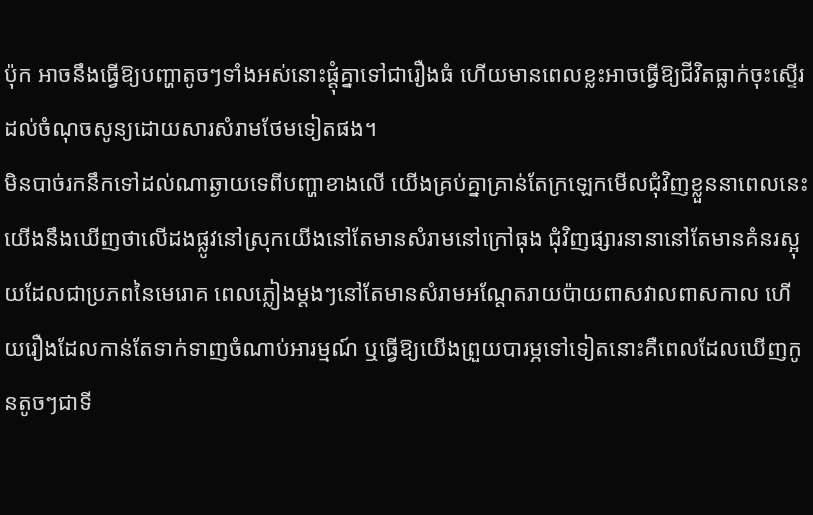ប៉ុក អាចនឹងធ្វើឱ្យបញ្ហាតូចៗទាំងអស់នោះផ្តុំគ្នាទៅជារឿងធំ ហើយមានពេលខ្លះអាចធ្វើឱ្យជីវិតធ្លាក់ចុះស្ទើរដល់ចំណុចសូន្យដោយសារសំរាមថែមទៀតផង។
មិនបាច់រកនឹកទៅដល់ណាឆ្ងាយទេពីបញ្ហាខាងលើ យើងគ្រប់គ្នាគ្រាន់តែក្រឡេកមើលជុំវិញខ្លួននាពេលនេះយើងនឹងឃើញថាលើដងផ្លូវនៅស្រុកយើងនៅតែមានសំរាមនៅក្រៅធុង ជុំវិញផ្សារនានានៅតែមានគំនរស្អុយដែលជាប្រភពនៃមេរោគ ពេលភ្លៀងម្តងៗនៅតែមានសំរាមអណ្តែតរាយប៉ាយពាសវាលពាសកាល ហើយរឿងដែលកាន់តែទាក់ទាញចំណាប់អារម្មណ៍ ឬធ្វើឱ្យយើងព្រួយបារម្ភទៅទៀតនោះគឺពេលដែលឃើញកូនតូចៗជាទី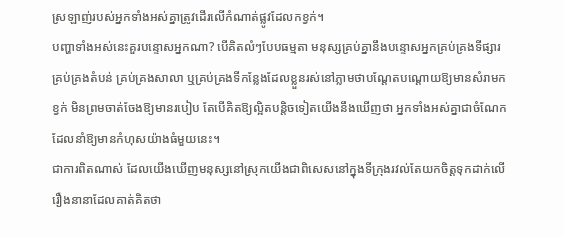ស្រឡាញ់របស់អ្នកទាំងអស់គ្នាត្រូវដើរលើកំណាត់ផ្លូវដែលកខ្វក់។
បញ្ហាទាំងអស់នេះគួរបន្ទោសអ្នកណា? បើគិតលំៗបែបធម្មតា មនុស្សគ្រប់គ្នានឹងបន្ទោសអ្នកគ្រប់គ្រងទីផ្សារ គ្រប់គ្រងតំបន់ គ្រប់គ្រងសាលា ឬគ្រប់គ្រងទីកន្លែងដែលខ្លួនរស់នៅភ្លាមថាបណ្តែតបណ្តោយឱ្យមានសំរាមកខ្វក់ មិនព្រមចាត់ចែងឱ្យមានរបៀប តែបើគិតឱ្យល្អិតបន្តិចទៀតយើងនឹងឃើញថា អ្នកទាំងអស់គ្នាជាចំណែកដែលនាំឱ្យមានកំហុសយ៉ាងធំមួយនេះ។
ជាការពិតណាស់ ដែលយើងឃើញមនុស្សនៅស្រុកយើងជាពិសេសនៅក្នុងទីក្រុងរវល់តែយកចិត្តទុកដាក់លើរឿងនានាដែលគាត់គិតថា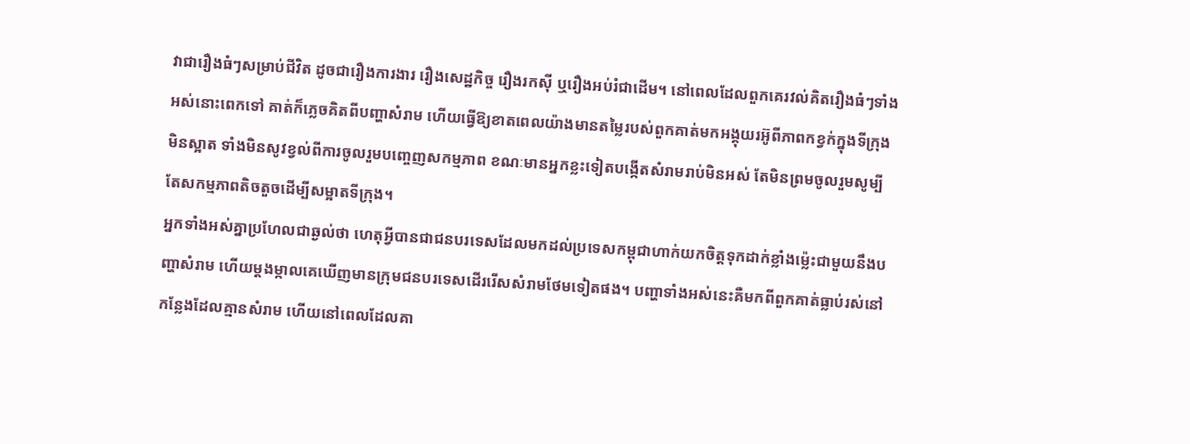វាជារឿងធំៗសម្រាប់ជីវិត ដូចជារឿងការងារ រឿងសេដ្ឋកិច្ច រឿងរកស៊ី ឬរឿងអប់រំជាដើម។ នៅពេលដែលពួកគេរវល់គិតរឿងធំៗទាំងអស់នោះពេកទៅ គាត់ក៏ភ្លេចគិតពីបញ្ហាសំរាម ហើយធ្វើឱ្យខាតពេលយ៉ាងមានតម្លៃរបស់ពួកគាត់មកអង្គុយរអ៊ូពីភាពកខ្វក់ក្នុងទីក្រុងមិនស្អាត ទាំងមិនសូវខ្វល់ពីការចូលរួមបញ្ចេញសកម្មភាព ខណៈមានអ្នកខ្លះទៀតបង្កើតសំរាមរាប់មិនអស់ តែមិនព្រមចូលរួមសូម្បីតែសកម្មភាពតិចតួចដើម្បីសម្អាតទីក្រុង។
អ្នកទាំងអស់គ្នាប្រហែលជាឆ្ងល់ថា ហេតុអ្វីបានជាជនបរទេសដែលមកដល់ប្រទេសកម្ពុជាហាក់យកចិត្តទុកដាក់ខ្លាំងម្ល៉េះជាមួយនឹងបញ្ហាសំរាម ហើយម្តងម្កាលគេឃើញមានក្រុមជនបរទេសដើររើសសំរាមថែមទៀតផង។ បញ្ហាទាំងអស់នេះគឺមកពីពួកគាត់ធ្លាប់រស់នៅកន្លែងដែលគ្មានសំរាម ហើយនៅពេលដែលគា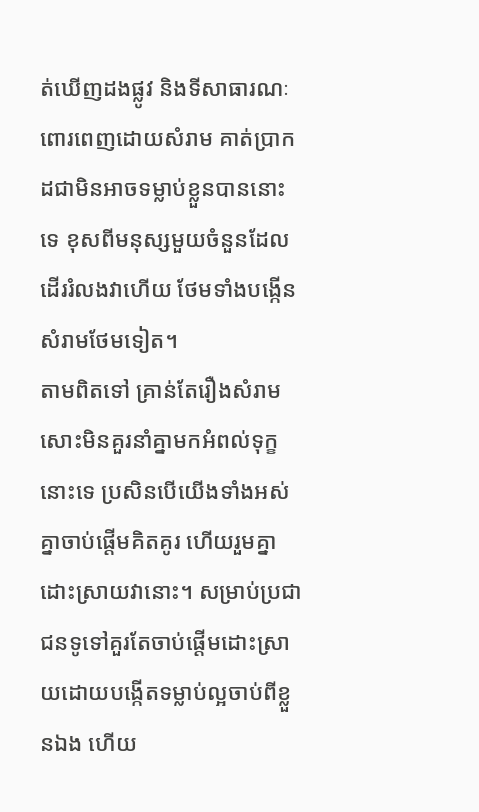ត់ឃើញដងផ្លូវ និងទីសាធារណៈពោរពេញដោយសំរាម គាត់ប្រាកដជាមិនអាចទម្លាប់ខ្លួនបាននោះទេ ខុសពីមនុស្សមួយចំនួនដែលដើររំលងវាហើយ ថែមទាំងបង្កើនសំរាមថែមទៀត។
តាមពិតទៅ គ្រាន់តែរឿងសំរាមសោះមិនគួរនាំគ្នាមកអំពល់ទុក្ខនោះទេ ប្រសិនបើយើងទាំងអស់គ្នាចាប់ផ្តើមគិតគូរ ហើយរួមគ្នាដោះស្រាយវានោះ។ សម្រាប់ប្រជាជនទូទៅគួរតែចាប់ផ្តើមដោះស្រាយដោយបង្កើតទម្លាប់ល្អចាប់ពីខ្លួនឯង ហើយ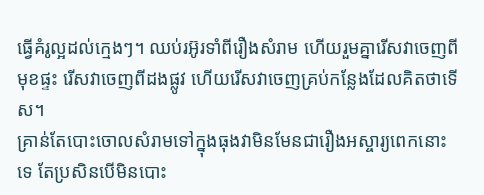ធ្វើគំរូល្អដល់ក្មេងៗ។ ឈប់រអ៊ូរទាំពីរឿងសំរាម ហើយរួមគ្នារើសវាចេញពីមុខផ្ទះ រើសវាចេញពីដងផ្លូវ ហើយរើសវាចេញគ្រប់កន្លែងដែលគិតថាទើស។
គ្រាន់តែបោះចោលសំរាមទៅក្នុងធុងវាមិនមែនជារឿងអស្ចារ្យពេកនោះទេ តែប្រសិនបើមិនបោះ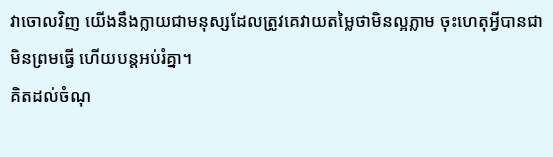វាចោលវិញ យើងនឹងក្លាយជាមនុស្សដែលត្រូវគេវាយតម្លៃថាមិនល្អភ្លាម ចុះហេតុអ្វីបានជាមិនព្រមធ្វើ ហើយបន្តអប់រំគ្នា។
គិតដល់ចំណុ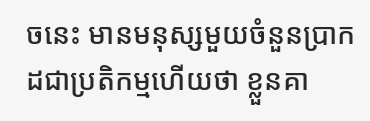ចនេះ មានមនុស្សមួយចំនួនប្រាកដជាប្រតិកម្មហើយថា ខ្លួនគា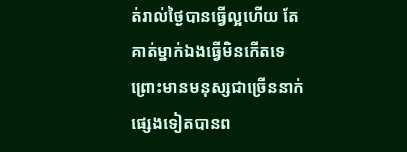ត់រាល់ថ្ងៃបានធ្វើល្អហើយ តែគាត់ម្នាក់ឯងធ្វើមិនកើតទេ ព្រោះមានមនុស្សជាច្រើននាក់ផ្សេងទៀតបានព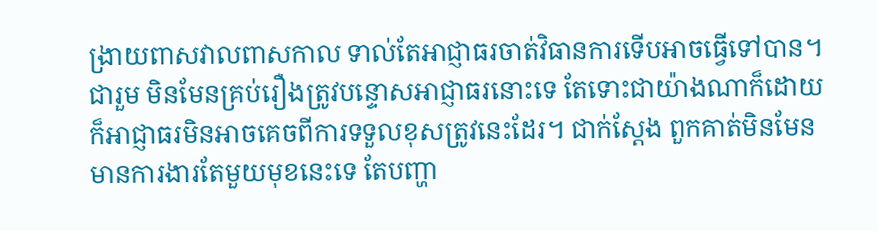ង្រាយពាសវាលពាសកាល ទាល់តែអាជ្ញាធរចាត់វិធានការទើបអាចធ្វើទៅបាន។ ជារួម មិនមែនគ្រប់រឿងត្រូវបន្ទោសអាជ្ញាធរនោះទេ តែទោះជាយ៉ាងណាក៏ដោយក៏អាជ្ញាធរមិនអាចគេចពីការទទួលខុសត្រូវនេះដែរ។ ជាក់ស្តែង ពួកគាត់មិនមែនមានការងារតែមួយមុខនេះទេ តែបញ្ហា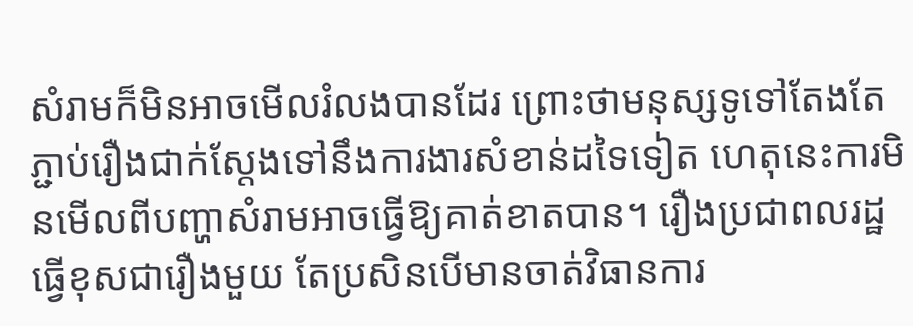សំរាមក៏មិនអាចមើលរំលងបានដែរ ព្រោះថាមនុស្សទូទៅតែងតែភ្ជាប់រឿងជាក់ស្តែងទៅនឹងការងារសំខាន់ដទៃទៀត ហេតុនេះការមិនមើលពីបញ្ហាសំរាមអាចធ្វើឱ្យគាត់ខាតបាន។ រឿងប្រជាពលរដ្ឋធ្វើខុសជារឿងមួយ តែប្រសិនបើមានចាត់វិធានការ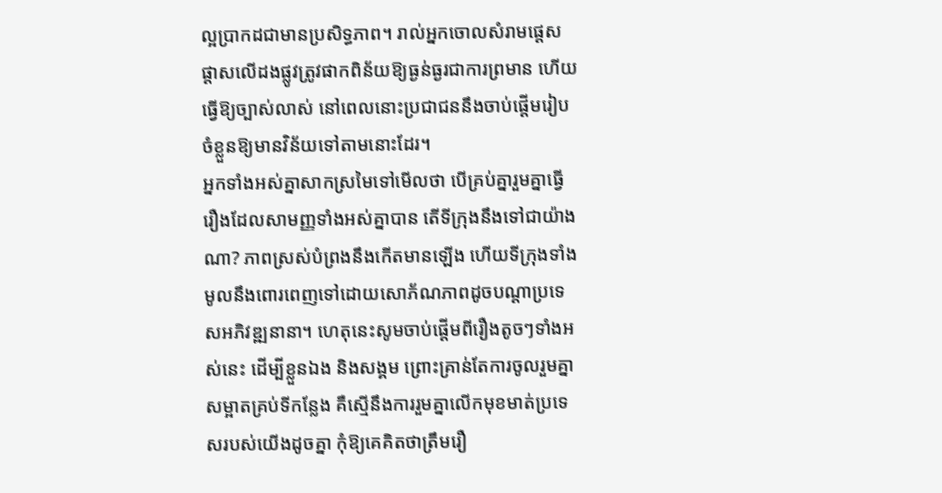ល្អប្រាកដជាមានប្រសិទ្ធភាព។ រាល់អ្នកចោលសំរាមផ្តេសផ្តាសលើដងផ្លូវត្រូវផាកពិន័យឱ្យធ្ងន់ធ្ងរជាការព្រមាន ហើយធ្វើឱ្យច្បាស់លាស់ នៅពេលនោះប្រជាជននឹងចាប់ផ្តើមរៀបចំខ្លួនឱ្យមានវិន័យទៅតាមនោះដែរ។
អ្នកទាំងអស់គ្នាសាកស្រមៃទៅមើលថា បើគ្រប់គ្នារួមគ្នាធ្វើរឿងដែលសាមញ្ញទាំងអស់គ្នាបាន តើទីក្រុងនឹងទៅជាយ៉ាងណា? ភាពស្រស់បំព្រងនឹងកើតមានឡើង ហើយទីក្រុងទាំងមូលនឹងពោរពេញទៅដោយសោភ័ណភាពដូចបណ្តាប្រទេសអភិវឌ្ឍនានា។ ហេតុនេះសូមចាប់ផ្តើមពីរឿងតូចៗទាំងអស់នេះ ដើម្បីខ្លួនឯង និងសង្គម ព្រោះគ្រាន់តែការចូលរួមគ្នាសម្អាតគ្រប់ទីកន្លែង គឺស្មើនឹងការរួមគ្នាលើកមុខមាត់ប្រទេសរបស់យើងដូចគ្នា កុំឱ្យគេគិតថាត្រឹមរឿ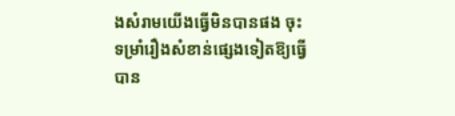ងសំរាមយើងធ្វើមិនបានផង ចុះទម្រាំរឿងសំខាន់ផ្សេងទៀតឱ្យធ្វើបាន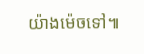យ៉ាងម៉េចទៅ៕